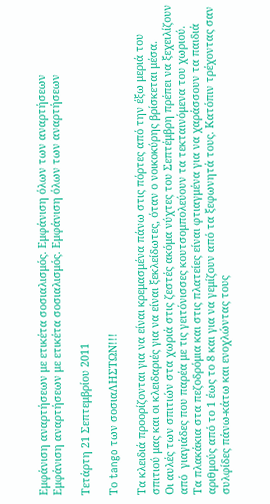Εμφάνιση αναρτήσεων με ετικέτα σοσιαλισμός. Εμφάνιση όλων των αναρτήσεων
Εμφάνιση αναρτήσεων με ετικέτα σοσιαλισμός. Εμφάνιση όλων των αναρτήσεων

Τετάρτη 21 Σεπτεμβρίου 2011

Το tango των σοσιαΛΗΣΤΩΝ!!!

Τα κλειδιά προορίζονται για να είναι κρεμασμένα πάνω στις πόρτες από την έξω μεριά του σπιτιού μας και οι κλειδαριές για να είναι ξεκλείδωτες, όταν ο νοικοκύρης βρίσκεται μέσα.
Οι αυλές των σπιτιών στα χωριά στις ζεστές ακόμα νύχτες του Σεπτέμβρη πρέπει να ξεχειλίζουν από  γιαγιάδες που παρέα με τις γειτόνισσες κουτσομπολεύουν τα τεκταινόμενα του χωριού.
Τα πλακάκια στα πεζοδρόμια και στις πλατείες είναι φτιαγμένα για να χαράσσουν τα παιδιά αριθμούς από το 1 έως το 8 και για να γεμίζουν από τα ξεφωνητά τους. Κατόπιν τρέχοντας σαν συλφίδες πάνω-κάτω και ενοχλώντας τους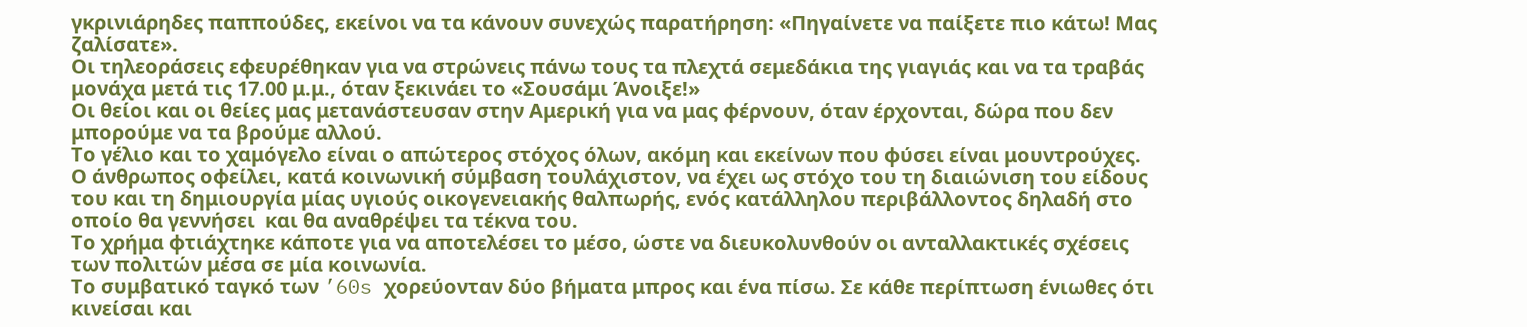γκρινιάρηδες παππούδες, εκείνοι να τα κάνουν συνεχώς παρατήρηση: «Πηγαίνετε να παίξετε πιο κάτω! Μας ζαλίσατε».
Οι τηλεοράσεις εφευρέθηκαν για να στρώνεις πάνω τους τα πλεχτά σεμεδάκια της γιαγιάς και να τα τραβάς μονάχα μετά τις 17.00 μ.μ., όταν ξεκινάει το «Σουσάμι Άνοιξε!»
Οι θείοι και οι θείες μας μετανάστευσαν στην Αμερική για να μας φέρνουν, όταν έρχονται, δώρα που δεν μπορούμε να τα βρούμε αλλού.
Το γέλιο και το χαμόγελο είναι ο απώτερος στόχος όλων, ακόμη και εκείνων που φύσει είναι μουντρούχες.
Ο άνθρωπος οφείλει, κατά κοινωνική σύμβαση τουλάχιστον, να έχει ως στόχο του τη διαιώνιση του είδους του και τη δημιουργία μίας υγιούς οικογενειακής θαλπωρής, ενός κατάλληλου περιβάλλοντος δηλαδή στο οποίο θα γεννήσει  και θα αναθρέψει τα τέκνα του.
Το χρήμα φτιάχτηκε κάποτε για να αποτελέσει το μέσο, ώστε να διευκολυνθούν οι ανταλλακτικές σχέσεις των πολιτών μέσα σε μία κοινωνία.
Το συμβατικό ταγκό των ’60s χορεύονταν δύο βήματα μπρος και ένα πίσω. Σε κάθε περίπτωση ένιωθες ότι κινείσαι και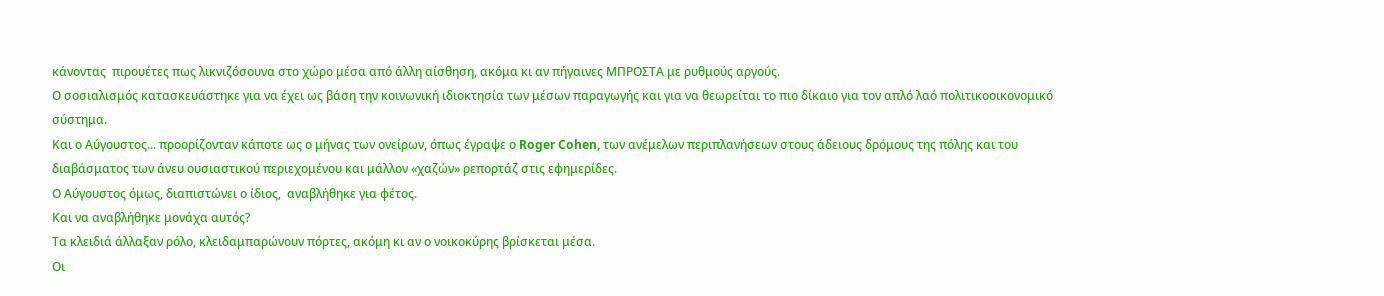κάνοντας  πιρουέτες πως λικνιζόσουνα στο χώρο μέσα από άλλη αίσθηση, ακόμα κι αν πήγαινες ΜΠΡΟΣΤΑ με ρυθμούς αργούς.
Ο σοσιαλισμός κατασκευάστηκε για να έχει ως βάση την κοινωνική ιδιοκτησία των μέσων παραγωγής και για να θεωρείται το πιο δίκαιο για τον απλό λαό πολιτικοοικονομικό σύστημα.
Και ο Αύγουστος... προορίζονταν κάποτε ως ο μήνας των ονείρων, όπως έγραψε ο Roger Cohen, των ανέμελων περιπλανήσεων στους άδειους δρόμους της πόλης και του διαβάσματος των άνευ ουσιαστικού περιεχομένου και μάλλον «χαζών» ρεπορτάζ στις εφημερίδες.
Ο Αύγουστος όμως, διαπιστώνει ο ίδιος,  αναβλήθηκε για φέτος.
Και να αναβλήθηκε μονάχα αυτός?
Τα κλειδιά άλλαξαν ρόλο, κλειδαμπαρώνουν πόρτες, ακόμη κι αν ο νοικοκύρης βρίσκεται μέσα.
Οι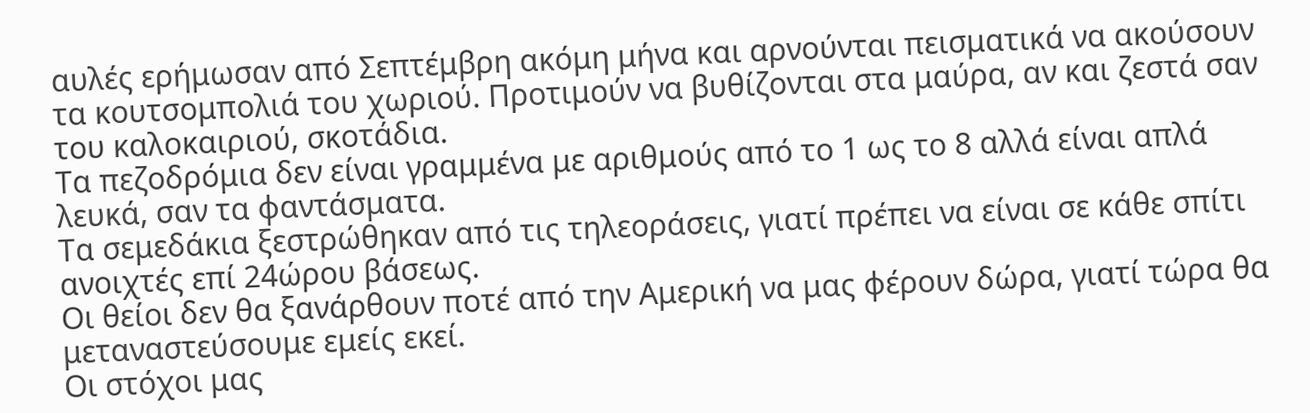αυλές ερήμωσαν από Σεπτέμβρη ακόμη μήνα και αρνούνται πεισματικά να ακούσουν τα κουτσομπολιά του χωριού. Προτιμούν να βυθίζονται στα μαύρα, αν και ζεστά σαν του καλοκαιριού, σκοτάδια.
Τα πεζοδρόμια δεν είναι γραμμένα με αριθμούς από το 1 ως το 8 αλλά είναι απλά λευκά, σαν τα φαντάσματα.
Τα σεμεδάκια ξεστρώθηκαν από τις τηλεοράσεις, γιατί πρέπει να είναι σε κάθε σπίτι ανοιχτές επί 24ώρου βάσεως.
Οι θείοι δεν θα ξανάρθουν ποτέ από την Αμερική να μας φέρουν δώρα, γιατί τώρα θα μεταναστεύσουμε εμείς εκεί.
Οι στόχοι μας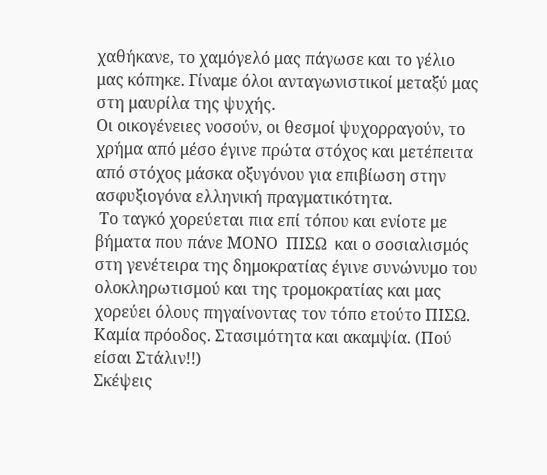χαθήκανε, το χαμόγελό μας πάγωσε και το γέλιο μας κόπηκε. Γίναμε όλοι ανταγωνιστικοί μεταξύ μας στη μαυρίλα της ψυχής.
Οι οικογένειες νοσούν, οι θεσμοί ψυχορραγούν, το χρήμα από μέσο έγινε πρώτα στόχος και μετέπειτα από στόχος μάσκα οξυγόνου για επιβίωση στην ασφυξιογόνα ελληνική πραγματικότητα.
 Το ταγκό χορεύεται πια επί τόπου και ενίοτε με βήματα που πάνε ΜΟΝΟ  ΠΙΣΩ  και ο σοσιαλισμός στη γενέτειρα της δημοκρατίας έγινε συνώνυμο του  ολοκληρωτισμού και της τρομοκρατίας και μας χορεύει όλους πηγαίνοντας τον τόπο ετούτο ΠΙΣΩ. Καμία πρόοδος. Στασιμότητα και ακαμψία. (Πού είσαι Στάλιν!!)
Σκέψεις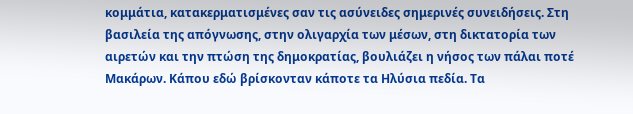κομμάτια, κατακερματισμένες σαν τις ασύνειδες σημερινές συνειδήσεις. Στη βασιλεία της απόγνωσης, στην ολιγαρχία των μέσων, στη δικτατορία των αιρετών και την πτώση της δημοκρατίας, βουλιάζει η νήσος των πάλαι ποτέ Μακάρων. Κάπου εδώ βρίσκονταν κάποτε τα Ηλύσια πεδία. Τα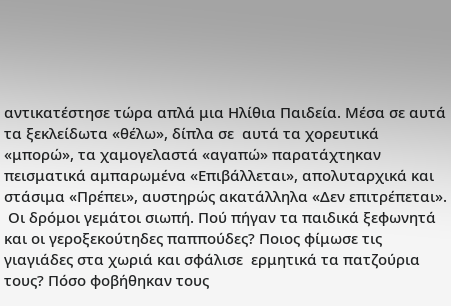αντικατέστησε τώρα απλά μια Ηλίθια Παιδεία. Μέσα σε αυτά τα ξεκλείδωτα «θέλω», δίπλα σε  αυτά τα χορευτικά «μπορώ», τα χαμογελαστά «αγαπώ» παρατάχτηκαν πεισματικά αμπαρωμένα «Επιβάλλεται», απολυταρχικά και στάσιμα «Πρέπει», αυστηρώς ακατάλληλα «Δεν επιτρέπεται».
 Οι δρόμοι γεμάτοι σιωπή. Πού πήγαν τα παιδικά ξεφωνητά και οι γεροξεκούτηδες παππούδες? Ποιος φίμωσε τις γιαγιάδες στα χωριά και σφάλισε  ερμητικά τα πατζούρια τους? Πόσο φοβήθηκαν τους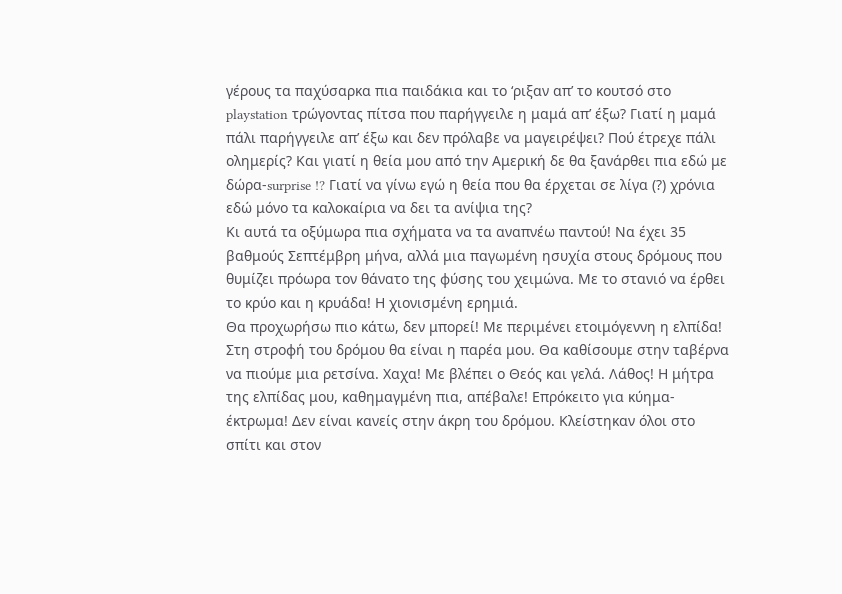γέρους τα παχύσαρκα πια παιδάκια και το ‘ριξαν απ’ το κουτσό στο playstation τρώγοντας πίτσα που παρήγγειλε η μαμά απ’ έξω? Γιατί η μαμά πάλι παρήγγειλε απ’ έξω και δεν πρόλαβε να μαγειρέψει? Πού έτρεχε πάλι ολημερίς? Και γιατί η θεία μου από την Αμερική δε θα ξανάρθει πια εδώ με δώρα-surprise !? Γιατί να γίνω εγώ η θεία που θα έρχεται σε λίγα (?) χρόνια εδώ μόνο τα καλοκαίρια να δει τα ανίψια της?
Κι αυτά τα οξύμωρα πια σχήματα να τα αναπνέω παντού! Να έχει 35 βαθμούς Σεπτέμβρη μήνα, αλλά μια παγωμένη ησυχία στους δρόμους που θυμίζει πρόωρα τον θάνατο της φύσης του χειμώνα. Με το στανιό να έρθει το κρύο και η κρυάδα! Η χιονισμένη ερημιά.
Θα προχωρήσω πιο κάτω, δεν μπορεί! Με περιμένει ετοιμόγεννη η ελπίδα! Στη στροφή του δρόμου θα είναι η παρέα μου. Θα καθίσουμε στην ταβέρνα να πιούμε μια ρετσίνα. Χαχα! Με βλέπει ο Θεός και γελά. Λάθος! Η μήτρα της ελπίδας μου, καθημαγμένη πια, απέβαλε! Επρόκειτο για κύημα-έκτρωμα! Δεν είναι κανείς στην άκρη του δρόμου. Κλείστηκαν όλοι στο σπίτι και στον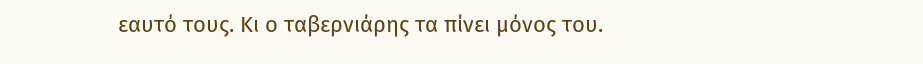εαυτό τους. Κι ο ταβερνιάρης τα πίνει μόνος του.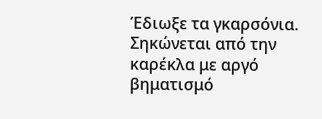Έδιωξε τα γκαρσόνια. Σηκώνεται από την καρέκλα με αργό βηματισμό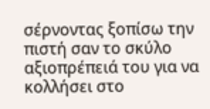σέρνοντας ξοπίσω την πιστή σαν το σκύλο αξιοπρέπειά του για να κολλήσει στο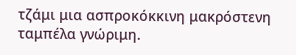τζάμι μια ασπροκόκκινη μακρόστενη ταμπέλα γνώριμη.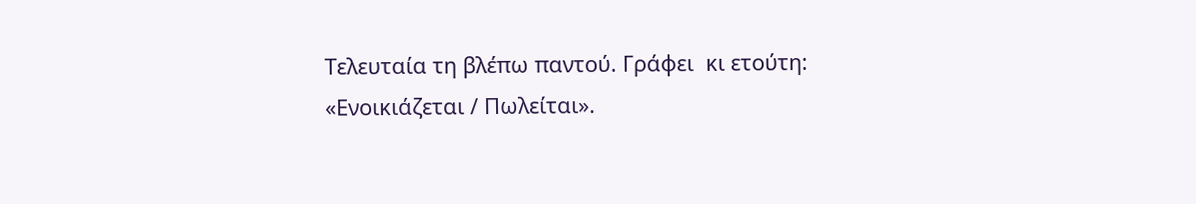Τελευταία τη βλέπω παντού. Γράφει  κι ετούτη:
«Ενοικιάζεται / Πωλείται».